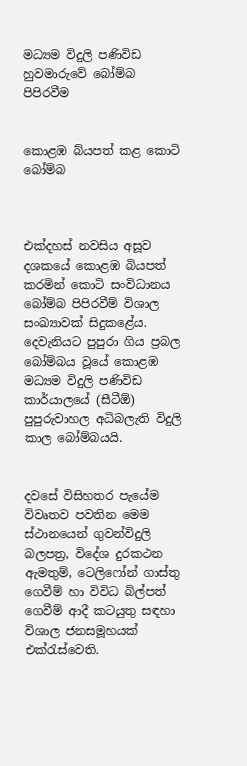මධ්‍යම විදුලි පණිවිඩ හුවමාරුවේ බෝම්බ පිපිරවීම


කොළඹ බ්යපත් කළ කොටි බෝම්බ



එක්දහස් නවසිය අසූව දශකයේ කොළඹ බියපත් කරමින් කොටි සංවිධානය බෝම්බ පිපිරවීම් විශාල සංඛ්‍යාවක් සිදුකළේය. දෙවැනියට පුපුරා ගිය ප්‍රබල බෝම්බය වූයේ කොළඹ මධ්‍යම විදුලි පණිවිඩ කාර්යාලයේ (සීටීඕ) පුපුරුවාහල අධිබලැති විදුලි කාල බෝම්බයයි.


දවසේ විසිහතර පැයේම විවෘතව පවතින මෙම ස්ථානයෙන් ගුවන්විදුලි බලපත්‍ර, විදේශ දුරකථන ඇමතුම්, ටෙලිෆෝන් ගාස්තු ගෙවීම් හා විවිධ බිල්පත් ගෙවීම් ආදී කටයුතු සඳහා විශාල ජනසමූහයක් එක්රැස්වෙති.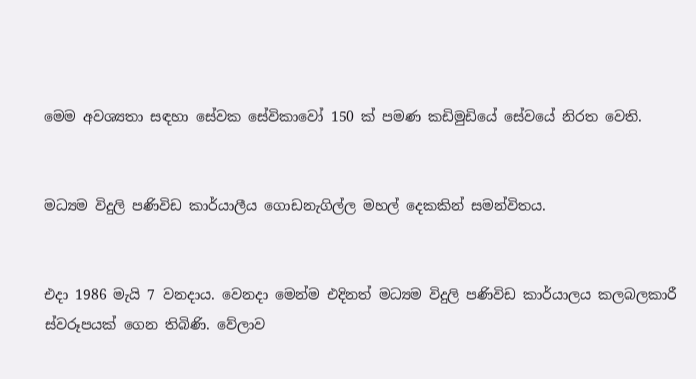මෙම අවශ්‍යතා සඳහා සේවක සේවිකාවෝ 150 ක් පමණ කඩිමුඩියේ සේවයේ නිරත වෙති.


මධ්‍යම විදුලි පණිවිඩ කාර්යාලීය ගොඩනැගිල්ල මහල් දෙකකින් සමන්විතය.


එදා 1986 මැයි 7 වනදාය. වෙනදා මෙන්ම එදිනත් මධ්‍යම විදුලි පණිවිඩ කාර්යාලය කලබලකාරී ස්වරූපයක් ගෙන තිබිණි. වේලාව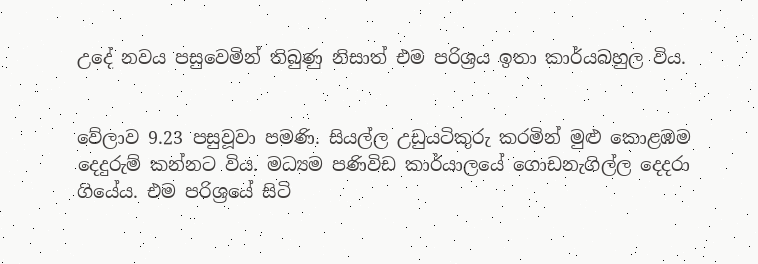උදේ නවය පසුවෙමින් තිබුණු නිසාත් එම පරිශ්‍රය ඉතා කාර්යබහුල විය.


වේලාව 9.23 පසුවූවා පමණි. සියල්ල උඩුයටිකුරු කරමින් මුළු කොළඹම දෙදුරුම් කන්නට විය. මධ්‍යම පණිවිඩ කාර්යාලයේ ගොඩනැගිල්ල දෙදරා ගියේය. එම පරිශ්‍රයේ සිටි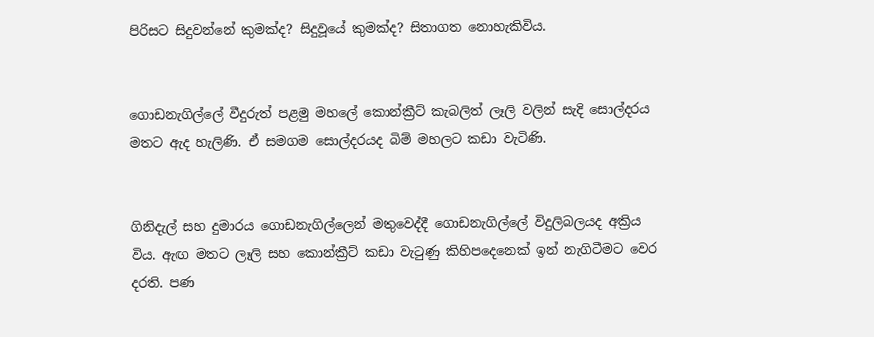පිරිසට සිදුවන්නේ කුමක්ද? සිදුවූයේ කුමක්ද? සිතාගත නොහැකිවිය.


ගොඩනැගිල්ලේ වීදුරුත් පළමු මහලේ කොන්ක්‍රීට් කැබලිත් ලෑලි වලින් සැදි සොල්දරය මතට ඇද හැලිණි. ඒ සමගම සොල්දරයද බිම් මහලට කඩා වැටිණි.


ගිනිදැල් සහ දුමාරය ගොඩනැගිල්ලෙන් මතුවෙද්දී ගොඩනැගිල්ලේ විදුලිබලයද අක්‍රිය විය. ඇඟ මතට ලෑලි සහ කොන්ක්‍රීට් කඩා වැටුණු කිහිපදෙනෙක් ඉන් නැගිටීමට වෙර දරති. පණ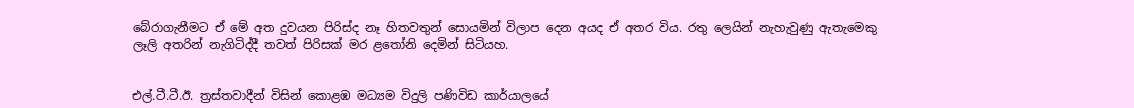බේරාගැනීමට ඒ මේ අත දුවයන පිරිස්ද නෑ හිතවතුන් සොයමින් විලාප දෙන අයද ඒ අතර විය. රතු ලෙයින් නැහැවුණු ඇතැමෙකු ලෑලි අතරින් නැගිටිද්දී තවත් පිරිසක් මර ළතෝනි දෙමින් සිටියහ.


එල්.ටී.ටී.ඊ. ත්‍රස්තවාදීන් විසින් කොළඹ මධ්‍යම විදුලි පණිවිඩ කාර්යාලයේ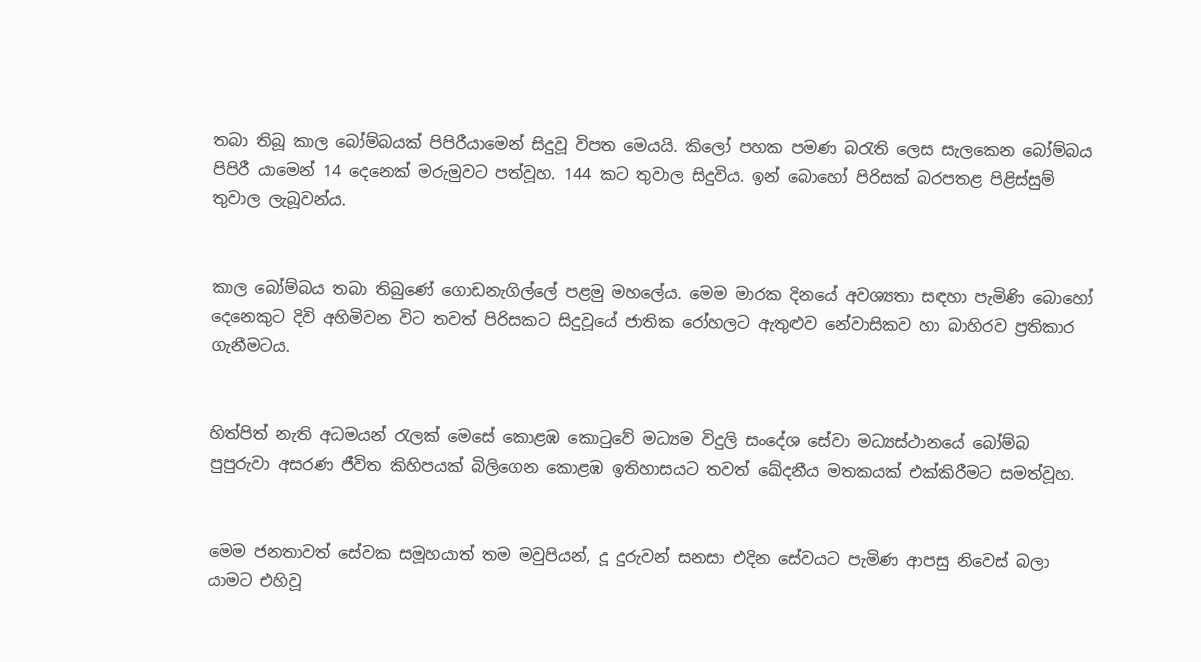තබා තිබූ කාල බෝම්බයක් පිපිරීයාමෙන් සිදුවූ විපත මෙයයි. කිලෝ පහක පමණ බරැති ලෙස සැලකෙන බෝම්බය පිපිරී යාමෙන් 14 දෙනෙක් මරුමුවට පත්වූහ. 144 කට තුවාල සිදුවිය. ඉන් බොහෝ පිරිසක් බරපතළ පිළිස්සුම් තුවාල ලැබූවන්ය.


කාල බෝම්බය තබා තිබුණේ ගොඩනැගිල්ලේ පළමු මහලේය. මෙම මාරක දිනයේ අවශ්‍යතා සඳහා පැමිණි බොහෝ දෙනෙකුට දිවි අහිමිවන විට තවත් පිරිසකට සිදුවූයේ ජාතික රෝහලට ඇතුළුව නේවාසිකව හා බාහිරව ප්‍රතිකාර ගැනීමටය.


හිත්පිත් නැති අධමයන් රැලක් මෙසේ කොළඹ කොටුවේ මධ්‍යම විදුලි සංදේශ සේවා මධ්‍යස්ථානයේ බෝම්බ පුපුරුවා අසරණ ජීවිත කිහිපයක් බිලිගෙන කොළඹ ඉතිහාසයට තවත් ඛේදනීය මතකයක් එක්කිරීමට සමත්වූහ.


මෙම ජනතාවත් සේවක සමූහයාත් තම මවුපියන්, දූ දුරුවන් සනසා එදින සේවයට පැමිණ ආපසු නිවෙස් බලා යාමට එහිවූ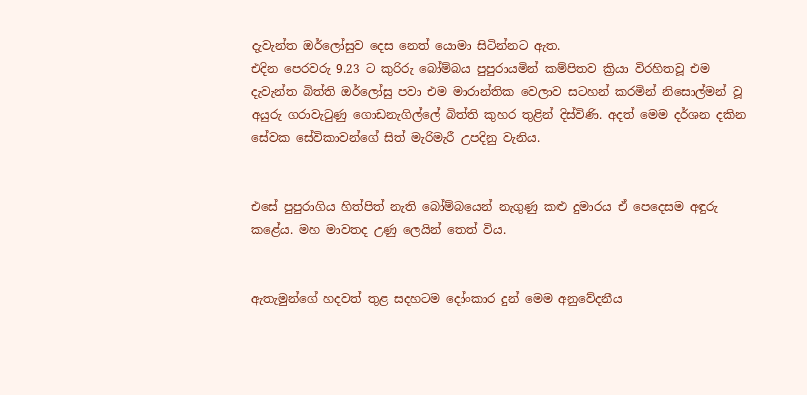දැවැන්ත ඔර්ලෝසුව දෙස නෙත් යොමා සිටින්නට ඇත.
එදින පෙරවරු 9.23 ට කුරිරු බෝම්බය පුපුරායමින් කම්පිතව ක්‍රියා විරහිතවූ එම දැවැන්ත බිත්ති ඔර්ලෝසු පවා එම මාරාන්තික වෙලාව සටහන් කරමින් නිසොල්මන් වූ අයුරු ගරාවැටුණු ගොඩනැගිල්ලේ බිත්ති කුහර තුළින් දිස්විණි. අදත් මෙම දර්ශන දකින සේවක සේවිකාවන්ගේ සිත් මැරිමැරී උපදිනු වැනිය.


එසේ පුපුරාගිය හිත්පිත් නැති බෝම්බයෙන් නැගුණු කළු දුමාරය ඒ පෙදෙසම අඳුරු කළේය. මහ මාවතද උණු ලෙයින් තෙත් විය.


ඇතැමුන්ගේ හදවත් තුළ සදහටම දෝංකාර දුන් මෙම අනුවේදනීය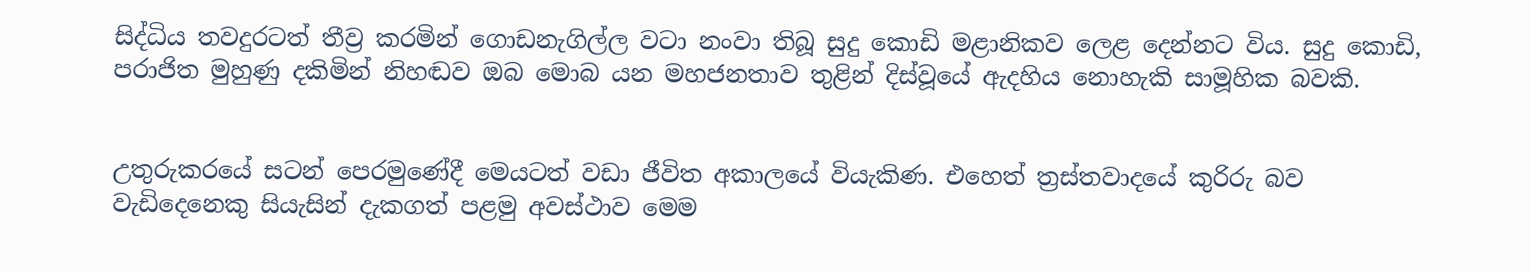සිද්ධිය තවදුරටත් තීව්‍ර කරමින් ගොඩනැගිල්ල වටා නංවා තිබූ සුදු කොඩි මළානිකව ලෙළ දෙන්නට විය. සුදු කොඩි, පරාජිත මුහුණු දකිමින් නිහඬව ඔබ මොබ යන මහජනතාව තුළින් දිස්වූයේ ඇදහිය නොහැකි සාමූහික බවකි.


උතුරුකරයේ සටන් පෙරමුණේදී මෙයටත් වඩා ජීවිත අකාලයේ වියැකිණ. එහෙත් ත්‍රස්තවාදයේ කුරිරු බව වැඩිදෙනෙකු සියැසින් දැකගත් පළමු අවස්ථාව මෙම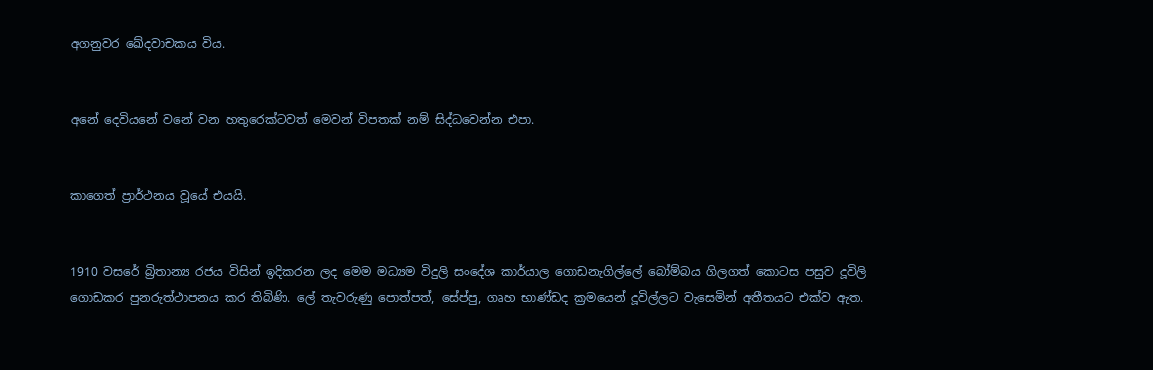අගනුවර ඛේදවාචකය විය.


අනේ දෙවියනේ වනේ වන හතුරෙක්ටවත් මෙවන් විපතක් නම් සිද්ධවෙන්න එපා.


කාගෙත් ප්‍රාර්ථනය වූයේ එයයි.


1910 වසරේ බ්‍රිතාන්‍ය රජය විසින් ඉදිකරන ලද මෙම මධ්‍යම විදුලි සංදේශ කාර්යාල ගොඩනැගිල්ලේ බෝම්බය ගිලගත් කොටස පසුව දූවිලි ගොඩකර පුනරුත්ථාපනය කර තිබිණි. ලේ තැවරුණු පොත්පත්, සේප්පු, ගෘහ භාණ්ඩද ක්‍රමයෙන් දූවිල්ලට වැසෙමින් අතීතයට එක්ව ඇත.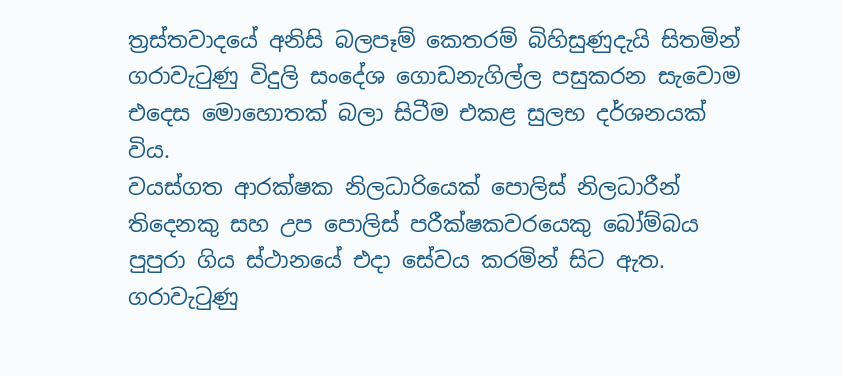ත්‍රස්තවාදයේ අනිසි බලපෑම් කෙතරම් බිහිසුණුදැයි සිතමින් ගරාවැටුණු විදුලි සංදේශ ගොඩනැගිල්ල පසුකරන සැවොම එදෙස මොහොතක් බලා සිටීම එකළ සුලභ දර්ශනයක් විය.
වයස්ගත ආරක්ෂක නිලධාරියෙක් පොලිස් නිලධාරීන් තිදෙනකු සහ උප පොලිස් පරීක්ෂකවරයෙකු බෝම්බය පුපුරා ගිය ස්ථානයේ එදා සේවය කරමින් සිට ඇත. ගරාවැටුණු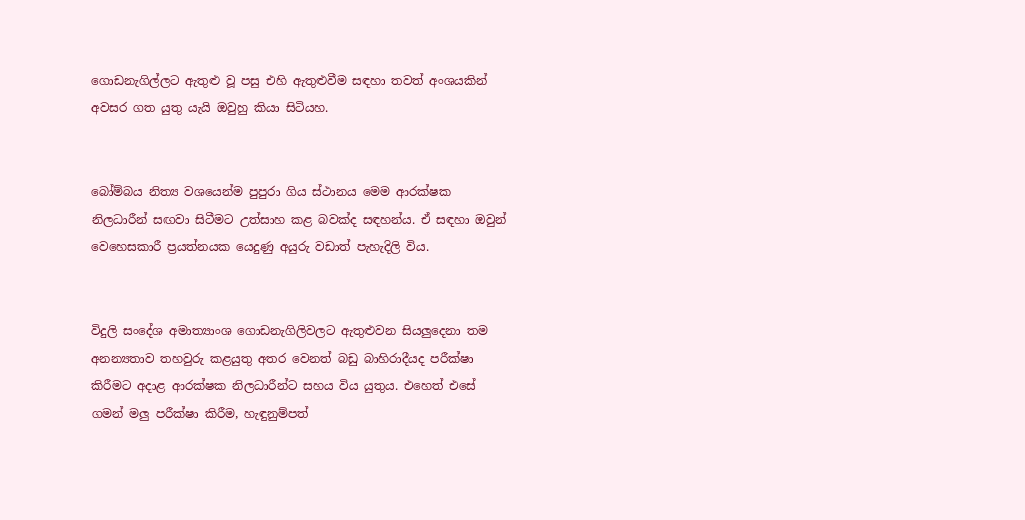ගොඩනැගිල්ලට ඇතුළු වූ පසු එහි ඇතුළුවීම සඳහා තවත් අංශයකින් අවසර ගත යුතු යැයි ඔවුහු කියා සිටියහ.


බෝම්බය නිත්‍ය වශයෙන්ම පුපුරා ගිය ස්ථානය මෙම ආරක්ෂක නිලධාරීන් සඟවා සිටීමට උත්සාහ කළ බවක්ද සඳහන්ය. ඒ සඳහා ඔවුන් වෙහෙසකාරී ප්‍රයත්නයක යෙදුණු අයුරු වඩාත් පැහැදිලි විය.


විදුලි සංදේශ අමාත්‍යාංශ ගොඩනැගිලිවලට ඇතුළුවන සියලුදෙනා තම අනන්‍යතාව තහවුරු කළයුතු අතර වෙනත් බඩු බාහිරාදීයද පරීක්ෂා කිරීමට අදාළ ආරක්ෂක නිලධාරීන්ට සහය විය යුතුය. එහෙත් එසේ ගමන් මලු පරීක්ෂා කිරීම, හැඳුනුම්පත්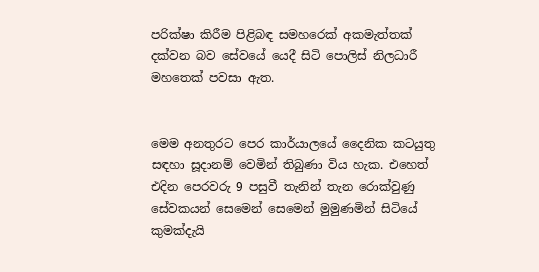පරික්ෂා කිරීම පිළිබඳ සමහරෙක් අකමැත්තක් දක්වන බව සේවයේ යෙදී සිටි පොලිස් නිලධාරී මහතෙක් පවසා ඇත.


මෙම අනතුරට පෙර කාර්යාලයේ දෛනික කටයුතු සඳහා සූදානම් වෙමින් තිබුණා විය හැක. එහෙත් එදින පෙරවරු 9 පසුවී තැනින් තැන රොක්වුණු සේවකයන් සෙමෙන් සෙමෙන් මුමුණමින් සිටියේ කුමක්දැයි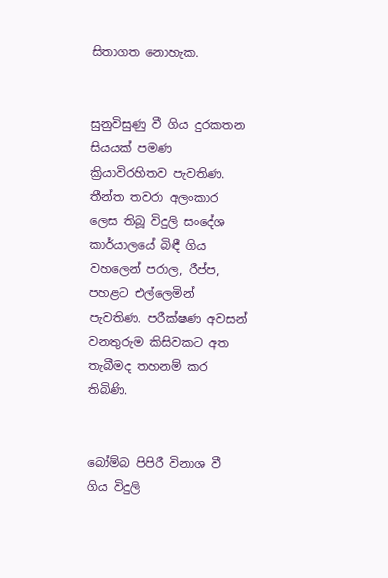සිතාගත නොහැක.


සුනුවිසුණු වී ගිය දුරකතන සියයක් පමණ ක්‍රියාවිරහිතව පැවතිණ. තීන්ත තවරා අලංකාර ලෙස තිබූ විදුලි සංදේශ කාර්යාලයේ බිඳී ගිය වහලෙන් පරාල, රීප්ප, පහළට එල්ලෙමින් පැවතිණ. පරීක්ෂණ අවසන් වනතුරුම කිසිවකට අත තැබීමද තහනම් කර තිබිණි.


බෝම්බ පිපිරී විනාශ වී ගිය විදුලි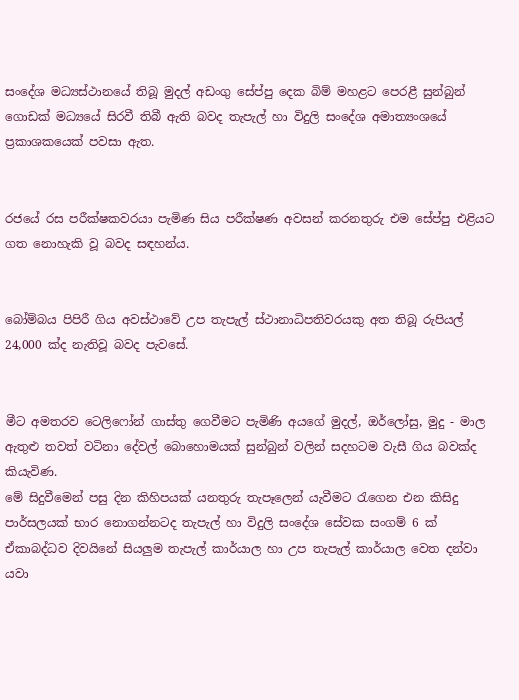සංදේශ මධ්‍යස්ථානයේ තිබූ මුදල් අඩංගු සේප්පු දෙක බිම් මහළට පෙරළී සුන්බුන් ගොඩක් මධ්‍යයේ සිරවී තිබී ඇති බවද තැපැල් හා විදුලි සංදේශ අමාත්‍යංශයේ ප්‍රකාශකයෙක් පවසා ඇත.


රජයේ රස පරීක්ෂකවරයා පැමිණ සිය පරීක්ෂණ අවසන් කරනතුරු එම සේප්පු එළියට ගත නොහැකි වූ බවද සඳහන්ය.


බෝම්බය පිපිරී ගිය අවස්ථාවේ උප තැපැල් ස්ථානාධිපතිවරයකු අත තිබූ රුපියල් 24,000 ක්ද නැතිවූ බවද පැවසේ.


මීට අමතරව ටෙලිෆෝන් ගාස්තු ගෙවීමට පැමිණි අයගේ මුදල්, ඔර්ලෝසු, මුදු - මාල ඇතුළු තවත් වටිනා දේවල් බොහොමයක් සුන්බුන් වලින් සදහටම වැසී ගිය බවක්ද කියැවිණ.
මේ සිදුවීමෙන් පසු දින කිහිපයක් යනතුරු තැපෑලෙන් යැවීමට රැගෙන එන කිසිදු පාර්සලයක් භාර නොගන්නටද තැපැල් හා විදුලි සංදේශ සේවක සංගම් 6 ක් ඒකාබද්ධව දිවයිනේ සියලුම තැපැල් කාර්යාල හා උප තැපැල් කාර්යාල වෙත දන්වා යවා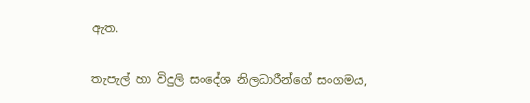ඇත.


තැපැල් හා විදුලි සංදේශ නිලධාරීන්ගේ සංගමය,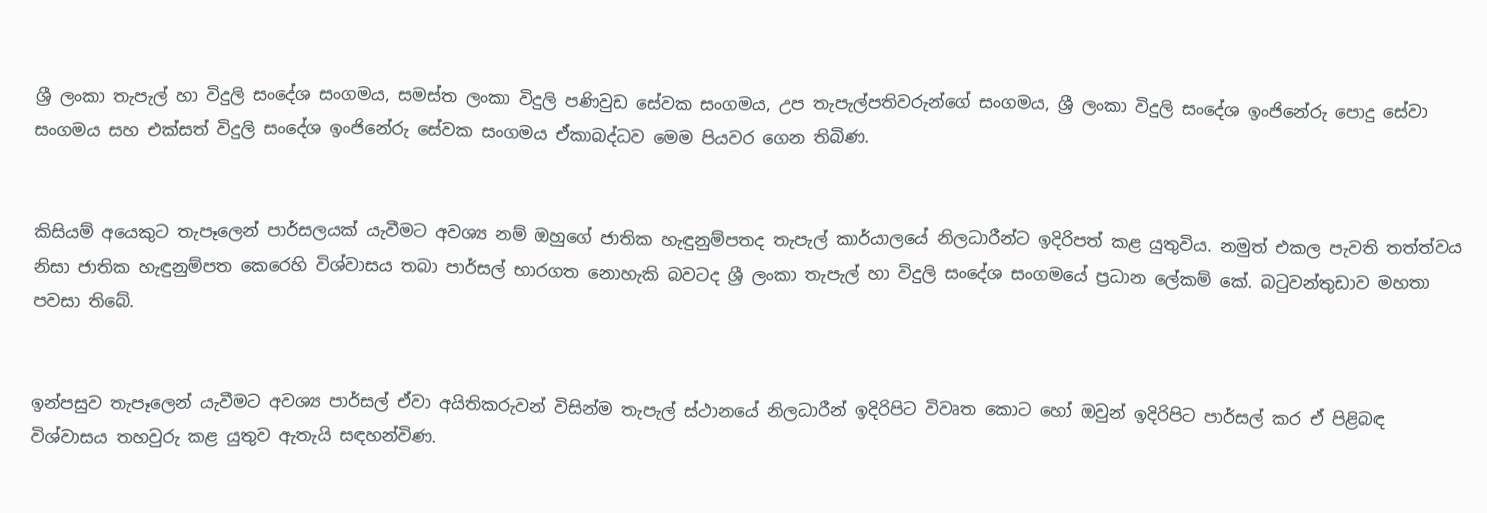ශ්‍රී ලංකා තැපැල් හා විදුලි සංදේශ සංගමය, සමස්ත ලංකා විදුලි පණිවුඩ සේවක සංගමය, උප තැපැල්පතිවරුන්ගේ සංගමය, ශ්‍රී ලංකා විදුලි සංදේශ ඉංජිනේරු පොදු සේවා සංගමය සහ එක්සත් විදුලි සංදේශ ඉංජිනේරු සේවක සංගමය ඒකාබද්ධව මෙම පියවර ගෙන තිබිණ.


කිසියම් අයෙකුට තැපෑලෙන් පාර්සලයක් යැවීමට අවශ්‍ය නම් ඔහුගේ ජාතික හැඳුනුම්පතද තැපැල් කාර්යාලයේ නිලධාරීන්ට ඉදිරිපත් කළ යුතුවිය. නමුත් එකල පැවති තත්ත්වය නිසා ජාතික හැඳුනුම්පත කෙරෙහි විශ්වාසය තබා පාර්සල් භාරගත නොහැකි බවටද ශ්‍රී ලංකා තැපැල් හා විදුලි සංදේශ සංගමයේ ප්‍රධාන ලේකම් කේ. බටුවන්තුඩාව මහතා පවසා තිබේ.


ඉන්පසුව තැපෑලෙන් යැවීමට අවශ්‍ය පාර්සල් ඒවා අයිතිකරුවන් විසින්ම තැපැල් ස්ථානයේ නිලධාරීන් ඉදිරිපිට විවෘත කොට හෝ ඔවුන් ඉදිරිපිට පාර්සල් කර ඒ පිළිබඳ විශ්වාසය තහවුරු කළ යුතුව ඇතැයි සඳහන්විණ.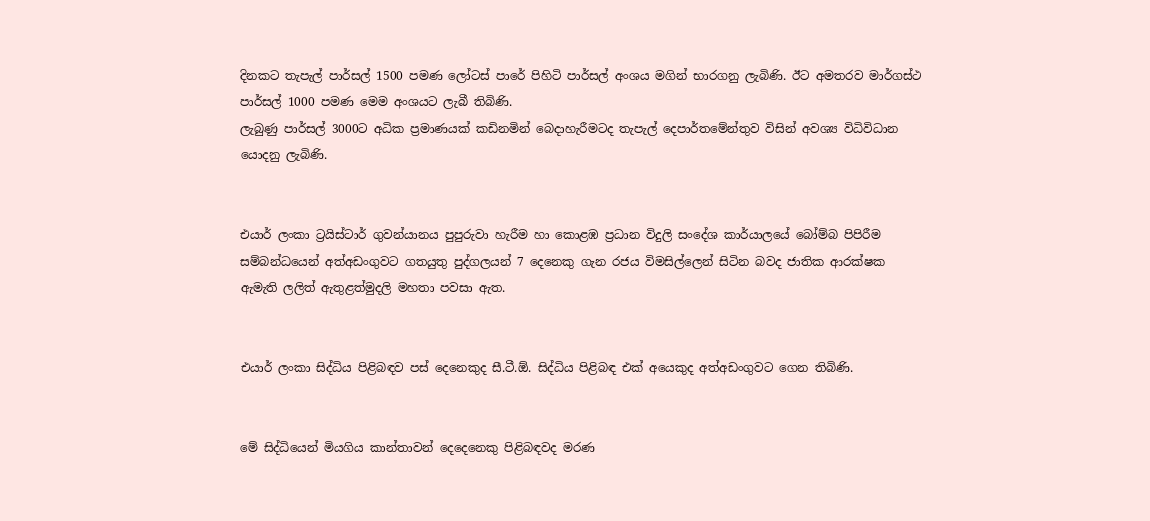දිනකට තැපැල් පාර්සල් 1500 පමණ ලෝටස් පාරේ පිහිටි පාර්සල් අංශය මගින් භාරගනු ලැබිණි. ඊට අමතරව මාර්ගස්ථ පාර්සල් 1000 පමණ මෙම අංශයට ලැබී තිබිණි.
ලැබුණු පාර්සල් 3000ට අධික ප්‍රමාණයක් කඩිනමින් බෙදාහැරීමටද තැපැල් දෙපාර්තමේන්තුව විසින් අවශ්‍ය විධිවිධාන යොදනු ලැබිණි.


එයාර් ලංකා ට්‍රයිස්ටාර් ගුවන්යානය පුපුරුවා හැරීම හා කොළඹ ප්‍රධාන විදුලි සංදේශ කාර්යාලයේ බෝම්බ පිපිරීම සම්බන්ධයෙන් අත්අඩංගුවට ගතයුතු පුද්ගලයන් 7 දෙනෙකු ගැන රජය විමසිල්ලෙන් සිටින බවද ජාතික ආරක්ෂක ඇමැති ලලිත් ඇතුළත්මුදලි මහතා පවසා ඇත.


එයාර් ලංකා සිද්ධිය පිළිබඳව පස් දෙනෙකුද සී.ටී.ඕ. සිද්ධිය පිළිබඳ එක් අයෙකුද අත්අඩංගුවට ගෙන තිබිණි.


මේ සිද්ධියෙන් මියගිය කාන්තාවන් දෙදෙනෙකු පිළිබඳවද මරණ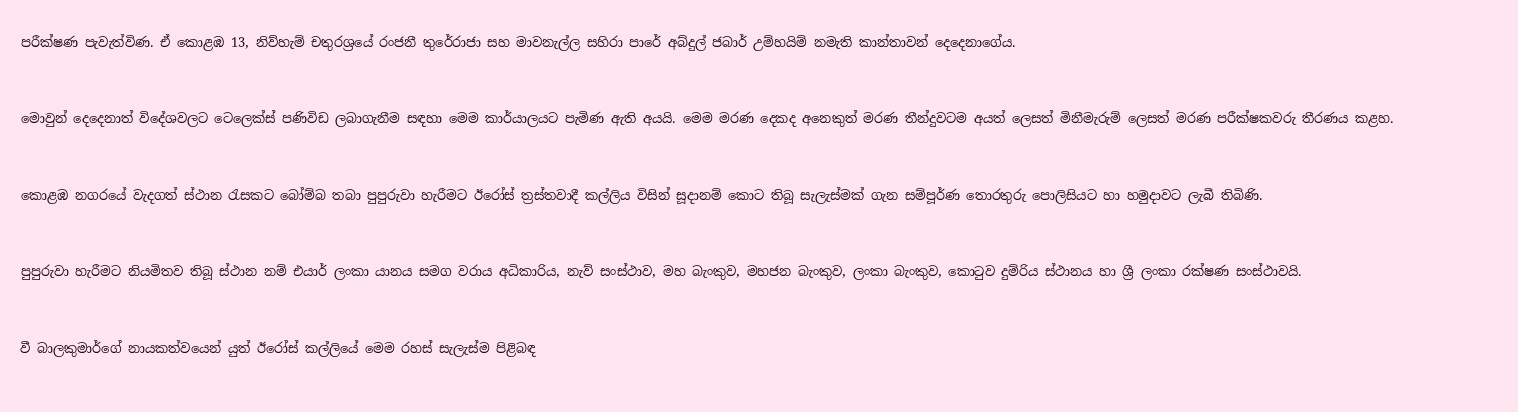පරීක්ෂණ පැවැත්විණ. ඒ කොළඹ 13, නිව්හැම් චතුරශ්‍රයේ රංජනී තුරේරාජා සහ මාවනැල්ල සහිරා පාරේ අබ්දුල් ජබාර් උම්හයිම් නමැති කාන්තාවන් දෙදෙනාගේය.


මොවුන් දෙදෙනාත් විදේශවලට ටෙලෙක්ස් පණිවිඩ ලබාගැනීම සඳහා මෙම කාර්යාලයට පැමිණ ඇති අයයි. මෙම මරණ දෙකද අනෙකුත් මරණ තීන්දුවටම අයත් ලෙසත් මිනීමැරුම් ලෙසත් මරණ පරීක්ෂකවරු තීරණය කළහ.


කොළඹ නගරයේ වැදගත් ස්ථාන රැසකට බෝම්බ තබා පුපුරුවා හැරීමට ඊරෝස් ත්‍රස්තවාදී කල්ලිය විසින් සූදානම් කොට තිබූ සැලැස්මක් ගැන සම්පූර්ණ තොරතුරු පොලිසියට හා හමුදාවට ලැබී තිබිණි.


පුපුරුවා හැරීමට නියමිතව තිබූ ස්ථාන නම් එයාර් ලංකා යානය සමග වරාය අධිකාරිය, නැව් සංස්ථාව, මහ බැංකුව, මහජන බැංකුව, ලංකා බැංකුව, කොටුව දුම්රිය ස්ථානය හා ශ්‍රී ලංකා රක්ෂණ සංස්ථාවයි.


වී බාලකුමාර්ගේ නායකත්වයෙන් යුත් ඊරෝස් කල්ලියේ මෙම රහස් සැලැස්ම පිළිබඳ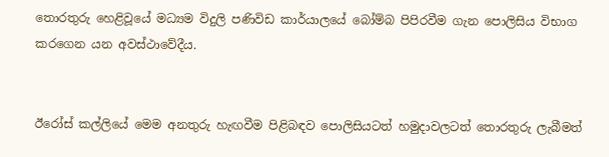තොරතුරු හෙළිවූයේ මධ්‍යම විදුලි පණිවිඩ කාර්යාලයේ බෝම්බ පිපිරවීම ගැන පොලිසිය විභාග කරගෙන යන අවස්ථාවේදීය.


ඊරෝස් කල්ලියේ මෙම අනතුරු හැඟවීම පිළිබඳව පොලිසියටත් හමුදාවලටත් තොරතුරු ලැබීමත්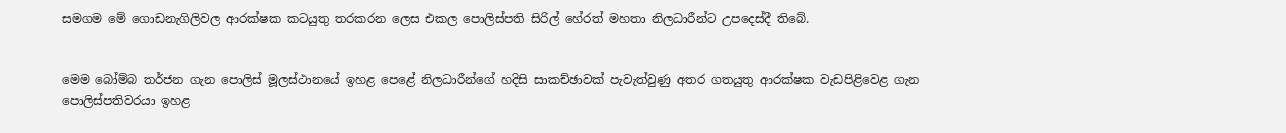සමගම මේ ගොඩනැගිලිවල ආරක්ෂක කටයුතු තරකරන ලෙස එකල පොලිස්පති සිරිල් හේරත් මහතා නිලධාරීන්ට උපදෙස්දී තිබේ.


මෙම බෝම්බ තර්ජන ගැන පොලිස් මූලස්ථානයේ ඉහළ පෙළේ නිලධාරීන්ගේ හදිසි සාකච්ඡාවක් පැවැත්වුණු අතර ගතයුතු ආරක්ෂක වැඩපිළිවෙළ ගැන පොලිස්පතිවරයා ඉහළ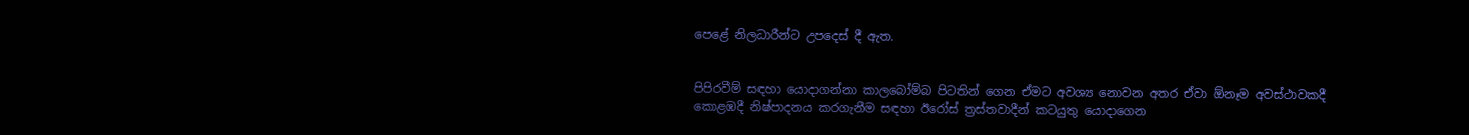පෙළේ නිලධාරීන්ට උපදෙස් දී ඇත.


පිපිරවීම් සඳහා යොදාගන්නා කාලබෝම්බ පිටතින් ගෙන ඒමට අවශ්‍ය නොවන අතර ඒවා ඕනෑම අවස්ථාවකදී කොළඹදී නිෂ්පාදනය කරගැනීම සඳහා ඊරෝස් ත්‍රස්තවාදීන් කටයුතු යොදාගෙන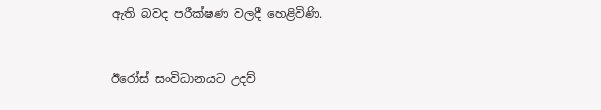ඇති බවද පරීක්ෂණ වලදී හෙළිවිණි.


ඊරෝස් සංවිධානයට උදව්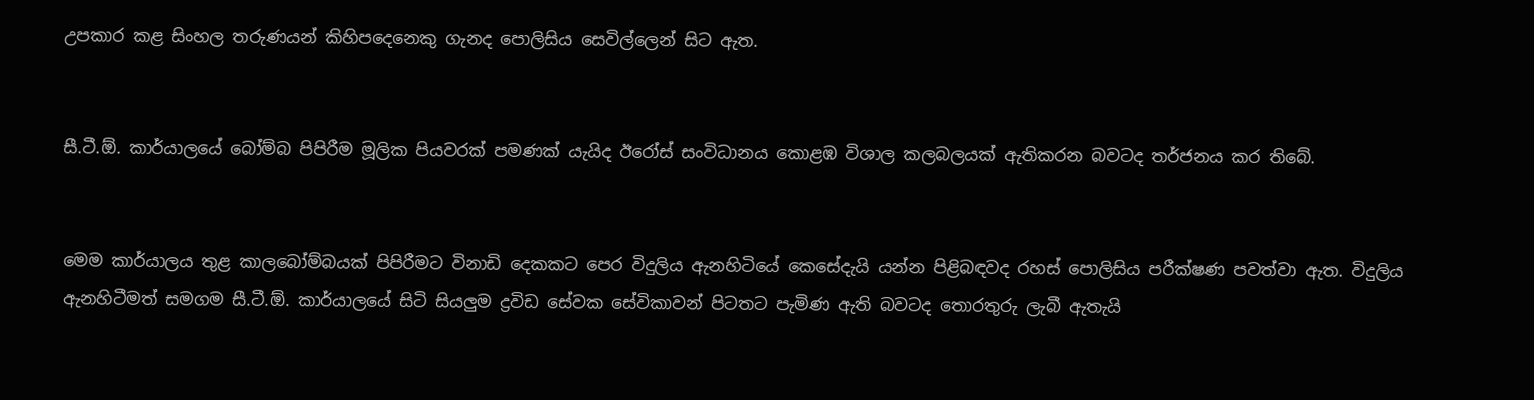උපකාර කළ සිංහල තරුණයන් කිහිපදෙනෙකු ගැනද පොලිසිය සෙවිල්ලෙන් සිට ඇත.


සී.ටී.ඕ. කාර්යාලයේ බෝම්බ පිපිරීම මූලික පියවරක් පමණක් යැයිද ඊරෝස් සංවිධානය කොළඹ විශාල කලබලයක් ඇතිකරන බවටද තර්ජනය කර තිබේ.


මෙම කාර්යාලය තුළ කාලබෝම්බයක් පිපිරීමට විනාඩි දෙකකට පෙර විදුලිය ඇනහිටියේ කෙසේදැයි යන්න පිළිබඳවද රහස් පොලිසිය පරීක්ෂණ පවත්වා ඇත. විදුලිය ඇනහිටීමත් සමගම සී.ටී.ඕ. කාර්යාලයේ සිටි සියලුම ද්‍රවිඩ සේවක සේවිකාවන් පිටතට පැමිණ ඇති බවටද තොරතුරු ලැබී ඇතැයි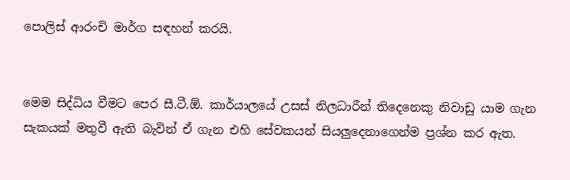පොලිස් ආරංචි මාර්ග සඳහන් කරයි.


මෙම සිද්ධිය වීමට පෙර සී.ටී.ඕ. කාර්යාලයේ උසස් නිලධාරීන් තිදෙනෙකු නිවාඩු යාම ගැන සැකයක් මතුවී ඇති බැවින් ඒ ගැන එහි සේවකයන් සියලුදෙනාගෙන්ම ප්‍රශ්න කර ඇත.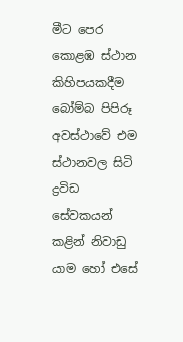මීට පෙර කොළඹ ස්ථාන කිහිපයකදීම බෝම්බ පිපිරූ අවස්ථාවේ එම ස්ථානවල සිටි ද්‍රවිඩ සේවකයන් කළින් නිවාඩු යාම හෝ එසේ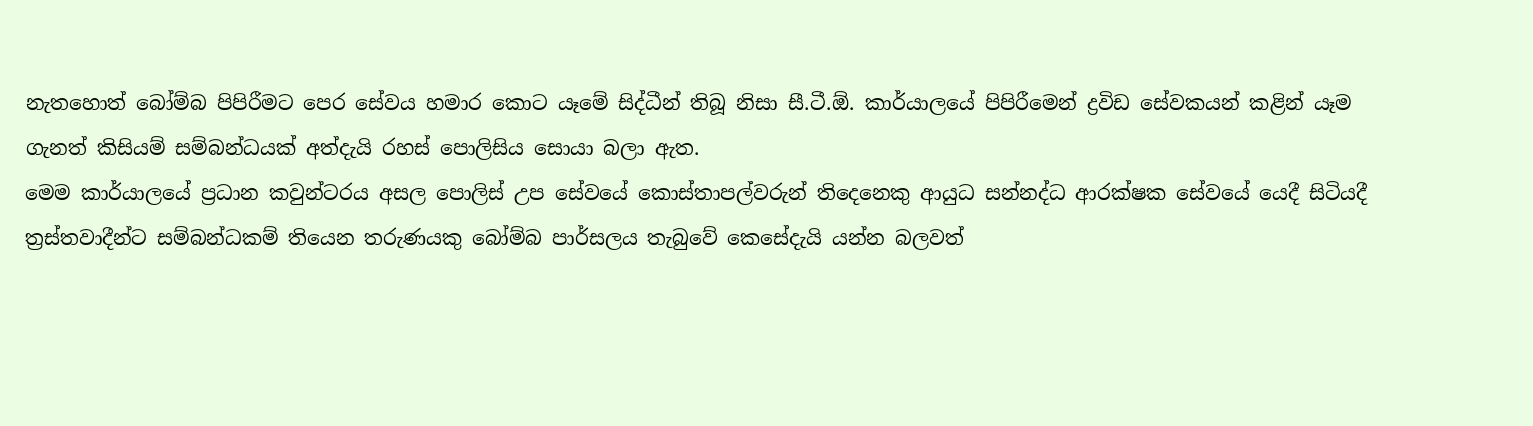නැතහොත් බෝම්බ පිපිරීමට පෙර සේවය හමාර කොට යෑමේ සිද්ධීන් තිබූ නිසා සී.ටී.ඕ. කාර්යාලයේ පිපිරීමෙන් ද්‍රවිඩ සේවකයන් කළින් යෑම ගැනත් කිසියම් සම්බන්ධයක් අත්දැයි රහස් පොලිසිය සොයා බලා ඇත.
මෙම කාර්යාලයේ ප්‍රධාන කවුන්ටරය අසල පොලිස් උප සේවයේ කොස්තාපල්වරුන් තිදෙනෙකු ආයුධ සන්නද්ධ ආරක්ෂක සේවයේ යෙදී සිටියදී ත්‍රස්තවාදීන්ට සම්බන්ධකම් තියෙන තරුණයකු බෝම්බ පාර්සලය තැබුවේ කෙසේදැයි යන්න බලවත්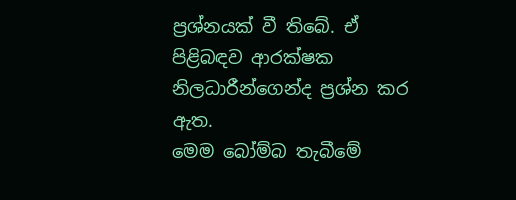ප්‍රශ්නයක් වී තිබේ. ඒ පිළිබඳව ආරක්ෂක නිලධාරීන්ගෙන්ද ප්‍රශ්න කර ඇත.
මෙම බෝම්බ තැබීමේ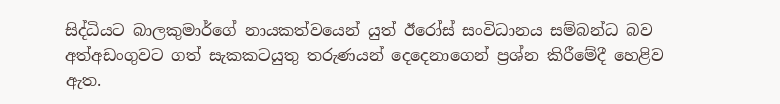සිද්ධියට බාලකුමාර්ගේ නායකත්වයෙන් යුත් ඊරෝස් සංවිධානය සම්බන්ධ බව අත්අඩංගුවට ගත් සැකකටයුතු තරුණයන් දෙදෙනාගෙන් ප්‍රශ්න කිරීමේදී හෙළිව ඇත.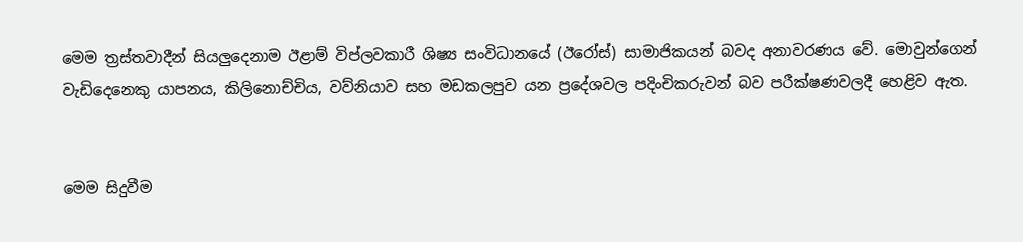මෙම ත්‍රස්තවාදීන් සියලුදෙනාම ඊළාම් විප්ලවකාරී ශිෂ්‍ය සංවිධානයේ (ඊරෝස්) සාමාජිකයන් බවද අනාවරණය වේ. මොවුන්ගෙන් වැඩිදෙනෙකු යාපනය, කිලිනොච්චිය, වව්නියාව සහ මඩකලපුව යන ප්‍රදේශවල පදිංචිකරුවන් බව පරීක්ෂණවලදී හෙළිව ඇත.


මෙම සිදුවීම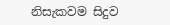නිසැකවම සිදුව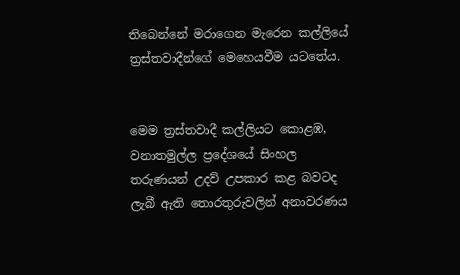තිබෙන්නේ මරාගෙන මැරෙන කල්ලියේ ත්‍රස්තවාදීන්ගේ මෙහෙයවීම යටතේය.


මෙම ත්‍රස්තවාදී කල්ලියට කොළඹ, වනාතමුල්ල ප්‍රදේශයේ සිංහල තරුණයන් උදව් උපකාර කළ බවටද ලැබී ඇති තොරතුරුවලින් අනාවරණය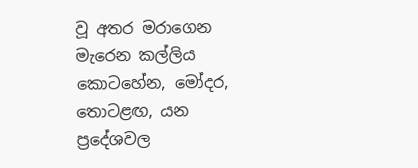වූ අතර මරාගෙන මැරෙන කල්ලිය කොටහේන, මෝදර, තොටළඟ, යන ප්‍රදේශවල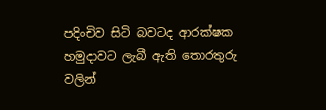පදිංචිව සිටි බවටද ආරක්ෂක හමුදාවට ලැබී ඇති තොරතුරු වලින්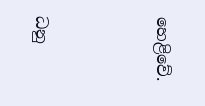හෙළිවේ.




ධනු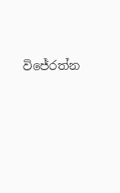විජේරත්න